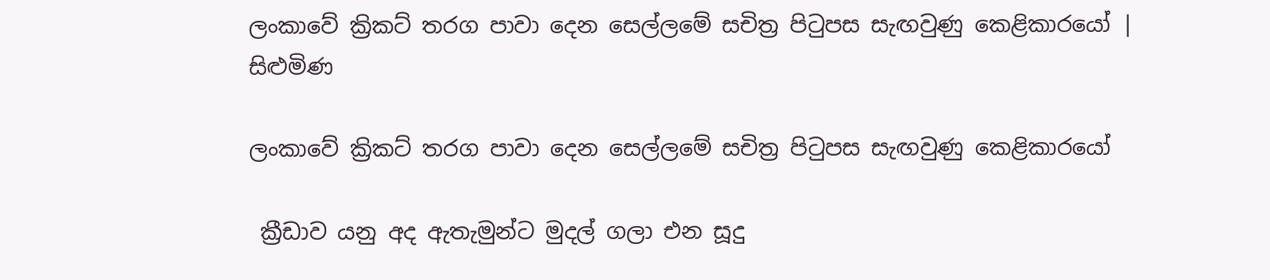ලංකාවේ ක්‍රිකට් තරග පාවා දෙන සෙල්ලමේ සචිත්‍ර පිටුපස සැඟවුණු කෙළිකාරයෝ | සිළුමිණ

ලංකාවේ ක්‍රිකට් තරග පාවා දෙන සෙල්ලමේ සචිත්‍ර පිටුපස සැඟවුණු කෙළිකාරයෝ

 ක්‍රීඩාව යනු අද ඇතැමුන්ට මුදල් ගලා එන සූදු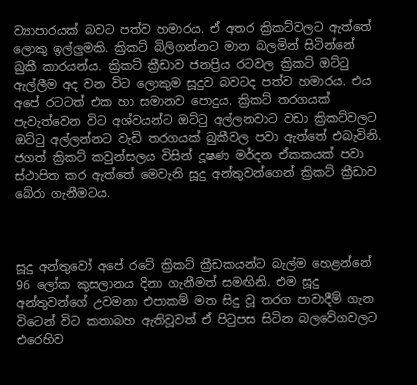ව්‍යාපාරයක් බවට පත්ව හමාරය. ඒ අතර ක්‍රිකට්වලට ඇත්තේ ලොකු ඉල්ලුමකි. ක්‍රිකට් බිලිගන්නට මාන බලමින් සිටින්නේ බුකී කාරයන්ය. ක්‍රිකට් ක්‍රීඩාව ජනප්‍රිය රටවල ක්‍රිකට් ඔට්ටු ඇල්ලීම අද වන විට ලොකුම සූදුව බවටද පත්ව හමාරය. එය අපේ රටටත් එක හා සමානව පොදුය. ක්‍රිකට් තරගයක් පැවැත්වෙන විට අශ්වයන්ට ඔට්ටු අල්ලනවාට වඩා ක්‍රිකට්වලට ඔට්ටු අල්ලන්නට වැඩි තරගයක් බුකීවල පවා ඇත්තේ එබැවිනි. ජගත් ක්‍රිකට් කවුන්සලය විසින් දූෂණ මර්දන ඒකකයක් පවා ස්ථාපිත කර ඇත්තේ මෙවැනි සූදු අන්තුවන්ගෙන් ක්‍රිකට් ක්‍රීඩාව බේරා ගැනීමටය.



සූදු අන්තුවෝ අපේ රටේ ක්‍රිකට් ක්‍රීඩකයන්ට බැල්ම හෙළන්නේ 96 ලෝක කුසලානය දිනා ගැනීමත් සමඟිනි. එම සූදු අන්තුවන්ගේ උවමනා එපාකම් මත සිදු වූ තරග පාවාදීම් ගැන විටෙන් විට කතාබහ ඇතිවූවත් ඒ පිටුපස සිටින බලවේගවලට එරෙහිව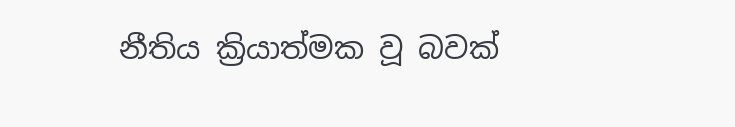නීතිය ක්‍රියාත්මක වූ බවක්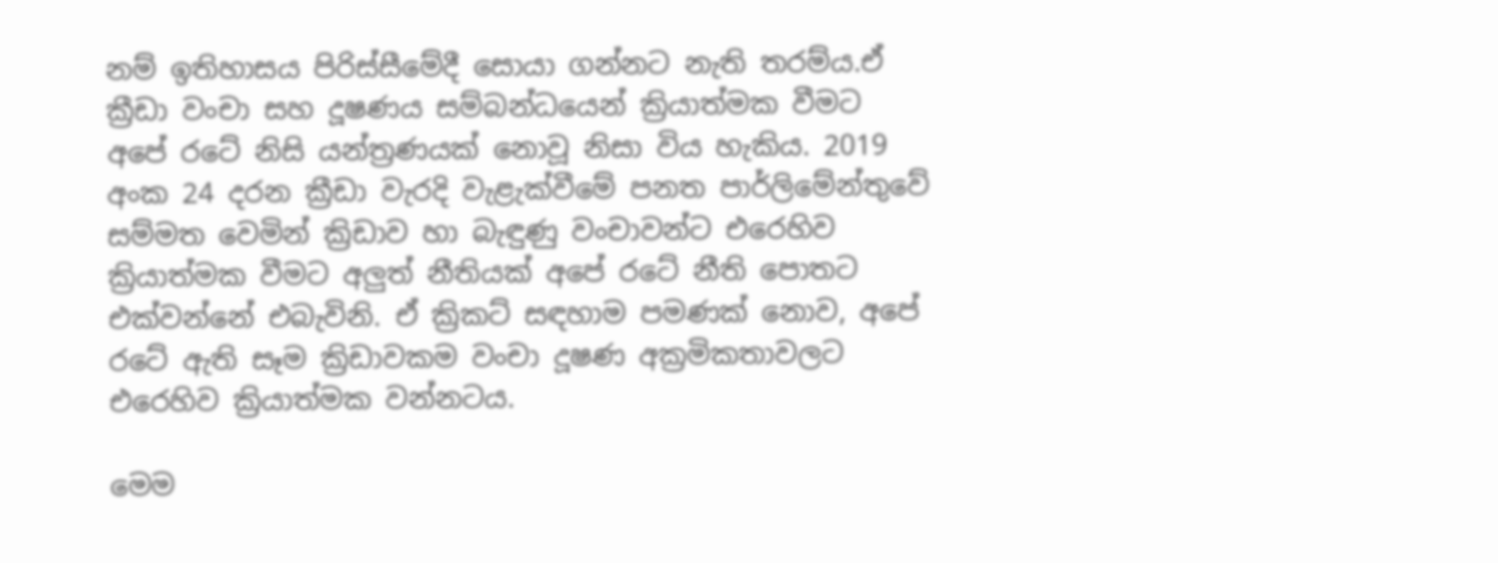නම් ඉතිහාසය පිරිස්සීමේදී සොයා ගන්නට නැති තරම්ය.ඒ ක්‍රීඩා වංචා සහ දූෂණය සම්බන්ධයෙන් ක්‍රියාත්මක වීමට අපේ රටේ නිසි යන්ත්‍රණයක් නොවූ නිසා විය හැකිය. 2019 අංක 24 දරන ක්‍රීඩා වැරදි වැළැක්වීමේ පනත පාර්ලිමේන්තුවේ සම්මත වෙමින් ක්‍රිඩාව හා බැඳුණු වංචාවන්ට එරෙහිව ක්‍රියාත්මක වීමට අලුත් නීතියක් අපේ රටේ නීති පොතට එක්වන්නේ එබැවිනි. ඒ ක්‍රිකට් සඳහාම පමණක් නොව, අපේ රටේ ඇති සෑම ක්‍රිඩාවකම වංචා දූෂණ අක්‍රමිකතාවලට එරෙහිව ක්‍රියාත්මක වන්නටය.

මෙම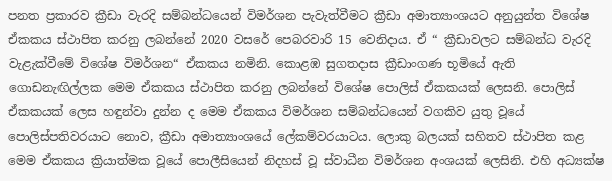පනත ප්‍රකාරව ක්‍රීඩා වැරදි සම්බන්ධයෙන් විමර්ශන පැවැත්වීමට ක්‍රීඩා අමාත්‍යාංශයට අනුයුන්ත විශේෂ ඒකකය ස්ථාපිත කරනු ලබන්නේ 2020 වසරේ පෙබරවාරි 15 වෙනිදාය. ඒ “ ක්‍රීඩාවලට සම්බන්ධ වැරදි වැළැක්වීමේ විශේෂ විමර්ශන“ ඒකකය නමිනි. කොළඹ සුගතදාස ක්‍රීඩාංගණ භූමියේ ඇති ගොඩනැඟිල්ලක මෙම ඒකකය ස්ථාපිත කරනු ලබන්නේ විශේෂ පොලිස් ඒකකයක් ලෙසනි. පොලිස් ඒකකයක් ලෙස හඳුන්වා දුන්න ද මෙම ඒකකය විමර්ශන සම්බන්ධයෙන් වගකිව යුතු වූයේ පොලිස්පතිවරයාට නොව, ක්‍රීඩා අමාත්‍යාංශයේ ලේකම්වරයාටය. ලොකු බලයක් සහිතව ස්ථාපිත කළ මෙම ඒකකය ක්‍රියාත්මක වූයේ පොලීසියෙන් නිදහස් වූ ස්වාධීන විමර්ශන අංශයක් ලෙසිනි. එහි අධ්‍යක්ෂ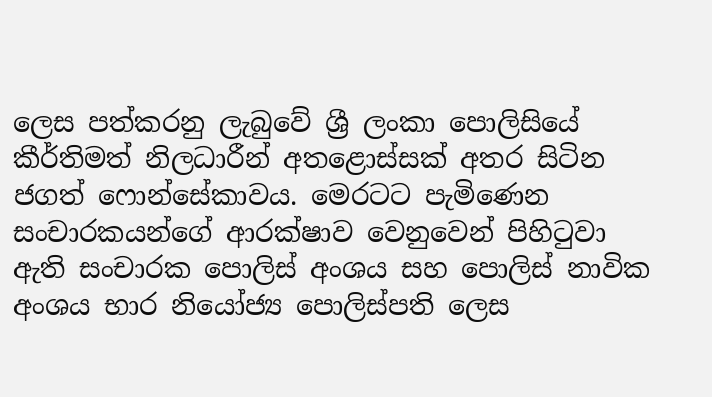ලෙස පත්කරනු ලැබුවේ ශ්‍රී ලංකා පොලිසියේ කීර්තිමත් නිලධාරීන් අතළොස්සක් අතර සිටින ජගත් ෆොන්සේකාවය. මෙරටට පැමිණෙන සංචාරකයන්ගේ ආරක්ෂාව වෙනුවෙන් පිහිටුවා ඇති සංචාරක පොලිස් අංශය සහ පොලිස් නාවික අංශය භාර නියෝජ්‍ය පොලිස්පති ලෙස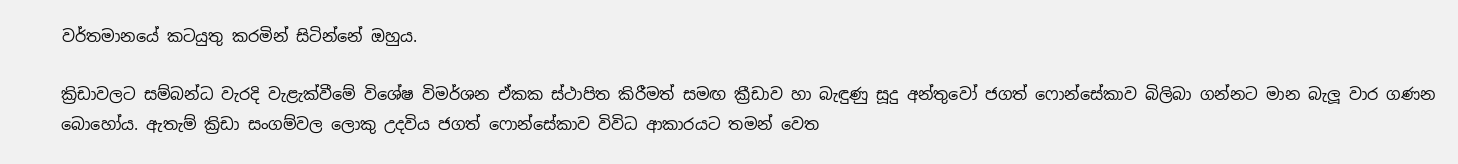වර්තමානයේ කටයුතු කරමින් සිටින්නේ ඔහුය.

ක්‍රිඩාවලට සම්බන්ධ වැරදි වැළැක්වීමේ විශේෂ විමර්ශන ඒකක ස්ථාපිත කිරීමත් සමඟ ක්‍රීඩාව හා බැඳුණු සූදු අන්තුවෝ ජගත් ෆොන්සේකාව බිලිබා ගන්නට මාන බැලූ වාර ගණන බොහෝය. ඇතැම් ක්‍රිඩා සංගම්වල ලොකු උදවිය ජගත් ෆොන්සේකාව විවිධ ආකාරයට තමන් වෙත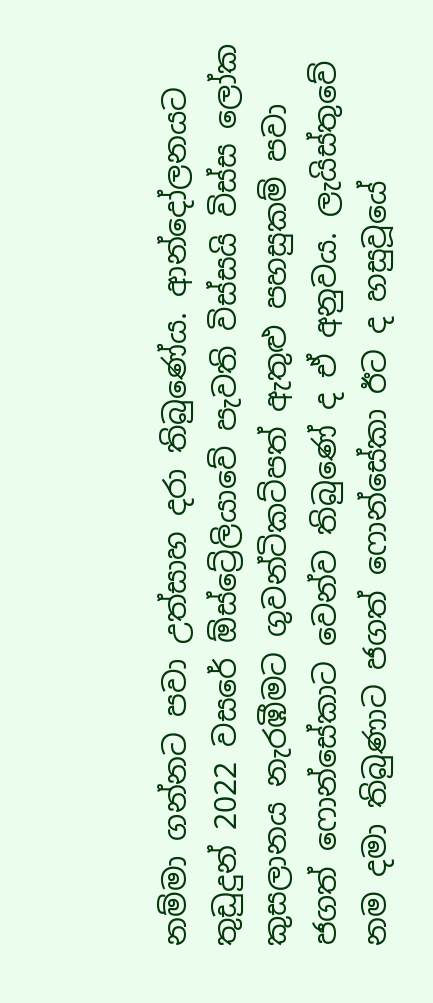නම්මා ගන්නට පවා උත්සාහ දරා තිබුණේය. ආන්දෝලනයට තුඩුදුන් 2022 වසරේ ඕස්ට්‍රේලියාවේ පැවති විස්සයි විස්ස ලෝක කුසලානය නැරඹීමට ගුවන්ටිකට්පත් ඇතුළු පහසුකම් පවා ජගත් ෆොන්සේකාට වෙන්ව තිබුණේ ද ඒ අනුවය. ලැයිස්තුවේ නම දමා තිබුණාට ජගත් ෆොන්සේකා ඊට ද හසුවූයේ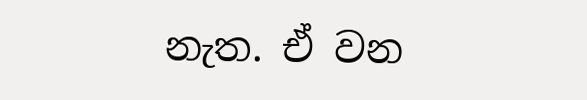නැත. ඒ වන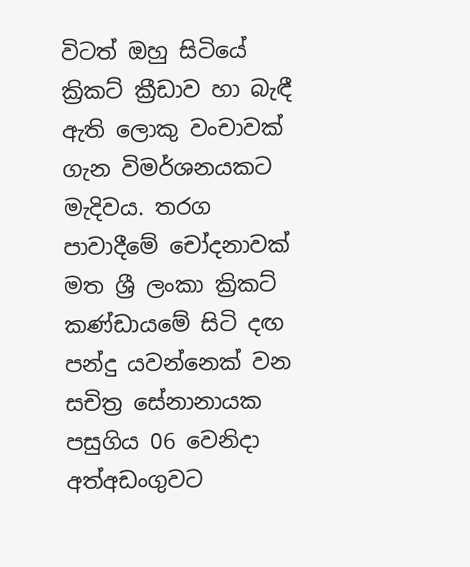විටත් ඔහු සිටියේ ක්‍රිකට් ක්‍රීඩාව හා බැඳී ඇති ලොකු වංචාවක් ගැන විමර්ශනයකට මැදිවය. තරග පාවාදීමේ චෝදනාවක් මත ශ්‍රී ලංකා ක්‍රිකට් කණ්ඩායමේ සිටි දඟ පන්දු යවන්නෙක් වන සචිත්‍ර සේනානායක පසුගිය 06 වෙනිදා අත්අඩංගුවට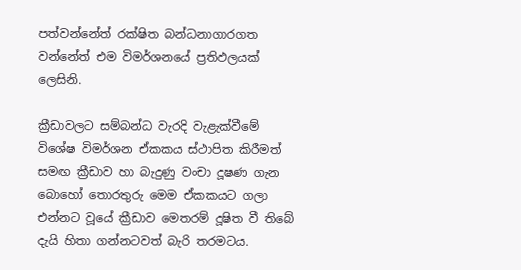පත්වන්නේත් රක්ෂිත බන්ධනාගාරගත වන්නේත් එම විමර්ශනයේ ප්‍රතිඵලයක් ලෙසිනි.

ක්‍රීඩාවලට සම්බන්ධ වැරදි වැළැක්වීමේ විශේෂ විමර්ශන ඒකකය ස්ථාපිත කිරීමත් සමඟ ක්‍රීඩාව හා බැදුණු වංචා දූෂණ ගැන බොහෝ තොරතුරු මෙම ඒකකයට ගලා එන්නට වූයේ ක්‍රීඩාව මෙතරම් දූෂිත වී තිබේ දැයි හිතා ගන්නටවත් බැරි තරමටය.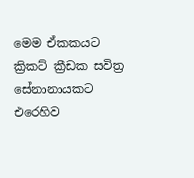මෙම ඒකකයට ක්‍රිකට් ක්‍රීඩක සවිත්‍ර සේනානායකට එරෙහිව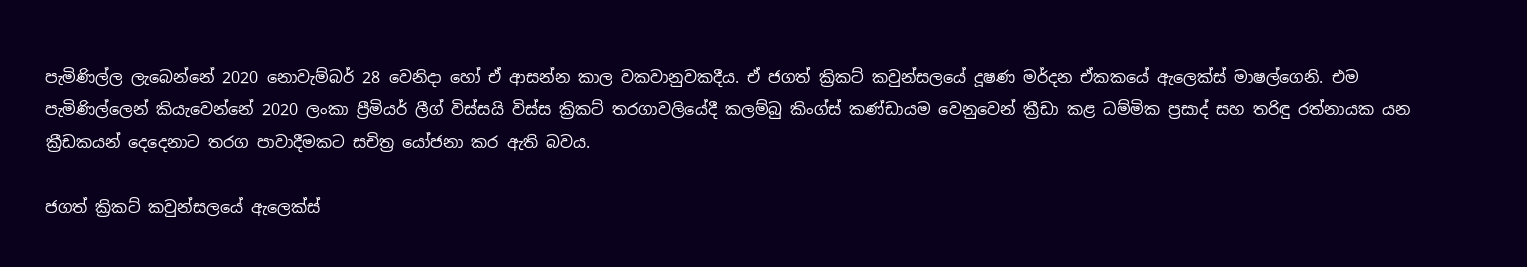පැමිණිල්ල ලැබෙන්නේ 2020 නොවැම්බර් 28 වෙනිදා හෝ ඒ ආසන්න කාල වකවානුවකදීය. ඒ ජගත් ක්‍රිකට් කවුන්සලයේ දූෂණ මර්දන ඒකකයේ ඇලෙක්ස් මාෂල්ගෙනි. එම පැමිණිල්ලෙන් කියැවෙන්නේ 2020 ලංකා ප්‍රීමියර් ලීග් විස්සයි විස්ස ක්‍රිකට් තරගාවලියේදී කලම්බු කිංග්ස් කණ්ඩායම වෙනුවෙන් ක්‍රීඩා කළ ධම්මික ප්‍රසාද් සහ තරිඳු රත්නායක යන ක්‍රීඩකයන් දෙදෙනාට තරග පාවාදීමකට සචිත්‍ර යෝජනා කර ඇති බවය.

ජගත් ක්‍රිකට් කවුන්සලයේ ඇලෙක්ස්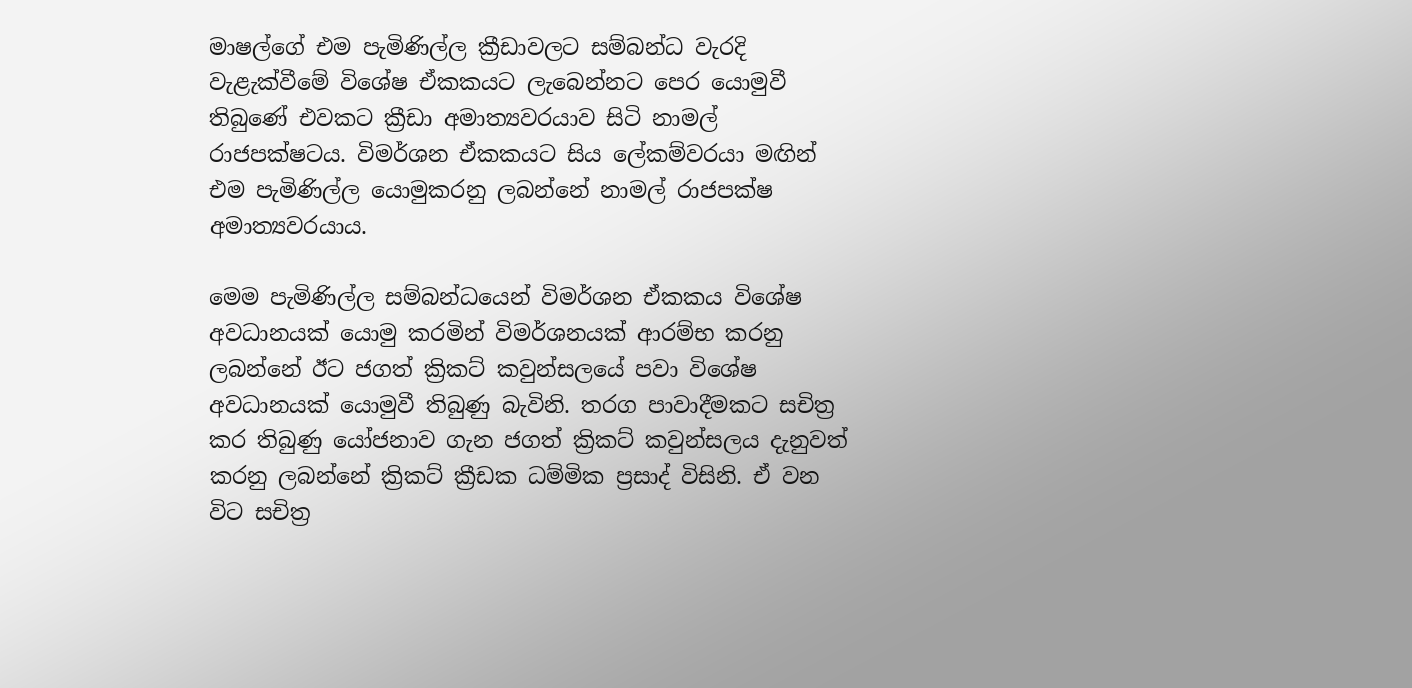මාෂල්ගේ එම පැමිණිල්ල ක්‍රීඩාවලට සම්බන්ධ වැරදි වැළැක්වීමේ විශේෂ ඒකකයට ලැබෙන්නට පෙර යොමුවී තිබුණේ එවකට ක්‍රීඩා අමාත්‍යවරයාව සිටි නාමල් රාජපක්ෂටය. විමර්ශන ඒකකයට සිය ලේකම්වරයා මඟින් එම පැමිණිල්ල යොමුකරනු ලබන්නේ නාමල් රාජපක්ෂ අමාත්‍යවරයාය.

මෙම පැමිණිල්ල සම්බන්ධයෙන් විමර්ශන ඒකකය විශේෂ අවධානයක් යොමු කරමින් විමර්ශනයක් ආරම්භ කරනු ලබන්නේ ඊට ජගත් ක්‍රිකට් කවුන්සලයේ පවා විශේෂ අවධානයක් යොමුවී තිබුණු බැවිනි. තරග පාවාදීමකට සචිත්‍ර කර තිබුණු යෝජනාව ගැන ජගත් ක්‍රිකට් කවුන්සලය දැනුවත් කරනු ලබන්නේ ක්‍රිකට් ක්‍රීඩක ධම්මික ප්‍රසාද් විසිනි. ඒ වන විට සචිත්‍ර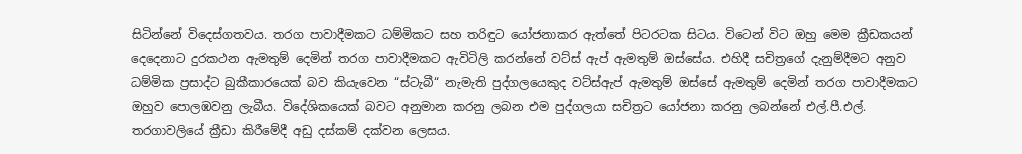සිටින්නේ විදෙස්ගතවය. තරග පාවාදීමකට ධම්මිකට සහ තරිඳුට යෝජනාකර ඇත්තේ පිටරටක සිටය. විටෙන් විට ඔහු මෙම ක්‍රීඩකයන් දෙදෙනාට දුරකථන ඇමතුම් දෙමින් තරග පාවාදීමකට ඇවිටිලි කරන්නේ වට්ස් ඇප් ඇමතුම් ඔස්සේය. එහිදී සචිත්‍රගේ දැනුම්දීමට අනුව ධම්මික ප්‍රසාද්ට බුකීකාරයෙක් බව කියැවෙන “ස්ටැබී“ නැමැති පුද්ගලයෙකුද වට්ස්ඇප් ඇමතුම් ඔස්සේ ඇමතුම් දෙමින් තරග පාවාදීමකට ඔහුව පොලඹවනු ලැබීය. විදේශිකයෙක් බවට අනුමාන කරනු ලබන එම පුද්ගලයා සචිත්‍රට යෝජනා කරනු ලබන්නේ එල්.පී.එල්. තරගාවලියේ ක්‍රීඩා කිරීමේදී අඩු දස්කම් දක්වන ලෙසය.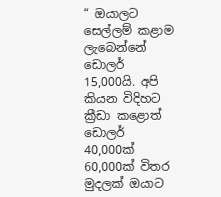“ ඔයාලට සෙල්ලම් කළාම ලැබෙන්නේ ඩොලර් 15,000යි. අපි කියන විදිහට ක්‍රීඩා කළොත් ඩොලර් 40,000ක් 60,000ක් විතර මුදලක් ඔයාට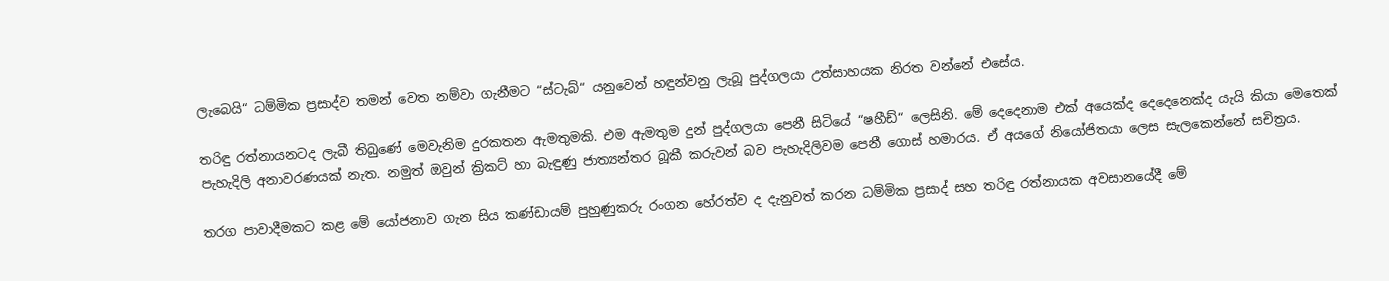ලැබෙයි“ ධම්මික ප්‍රසාද්ව තමන් වෙත නම්වා ගැනීමට “ස්ටැබ්“ යනුවෙන් හඳුන්වනු ලැබූ පුද්ගලයා උත්සාහයක නිරත වන්නේ එසේය.

තරිඳු රත්නායනටද ලැබී තිබුණේ මෙවැනිම දුරකතන ඇමතුමකි. එම ඇමතුම දුන් පුද්ගලයා පෙනී සිටියේ “ෂහීඩ්“ ලෙසිනි. මේ දෙදෙනාම එක් අයෙක්ද දෙදෙනෙක්ද යැයි කියා මෙතෙක් පැහැදිලි අනාවරණයක් නැත. නමුත් ඔවුන් ක්‍රිකට් හා බැඳුණු ජාත්‍යන්තර බූකී කරුවන් බව පැහැදිලිවම පෙනී ගොස් හමාරය. ඒ අයගේ නියෝජිතයා ලෙස සැලකෙන්නේ සචිත්‍රය.

තරග පාවාදීමකට කළ මේ යෝජනාව ගැන සිය කණ්ඩායම් පුහුණුකරු රංගන හේරත්ව ද දැනුවත් කරන ධම්මික ප්‍රසාද් සහ තරිඳු රත්නායක අවසානයේදී මේ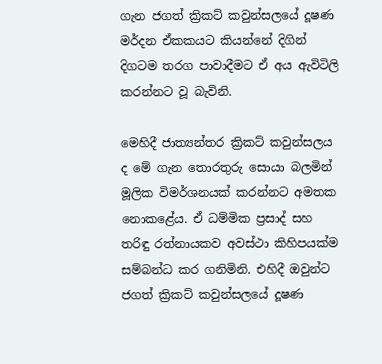ගැන ජගත් ක්‍රිකට් කවුන්සලයේ දූෂණ මර්දන ඒකකයට කියන්නේ දිගින් දිගටම තරග පාවාදීමට ඒ අය ඇවිටිලි කරන්නට වූ බැවිනි.

මෙහිදී ජාත්‍යන්තර ක්‍රිකට් කවුන්සලය ද මේ ගැන තොරතුරු සොයා බලමින් මූලික විමර්ශනයක් කරන්නට අමතක නොකළේය. ඒ ධම්මික ප්‍රසාද් සහ තරිඳු රත්නායකව අවස්ථා කිහිපයක්ම සම්බන්ධ කර ගනිමිනි. එහිදී ඔවුන්ට ජගත් ක්‍රිකට් කවුන්සලයේ දූෂණ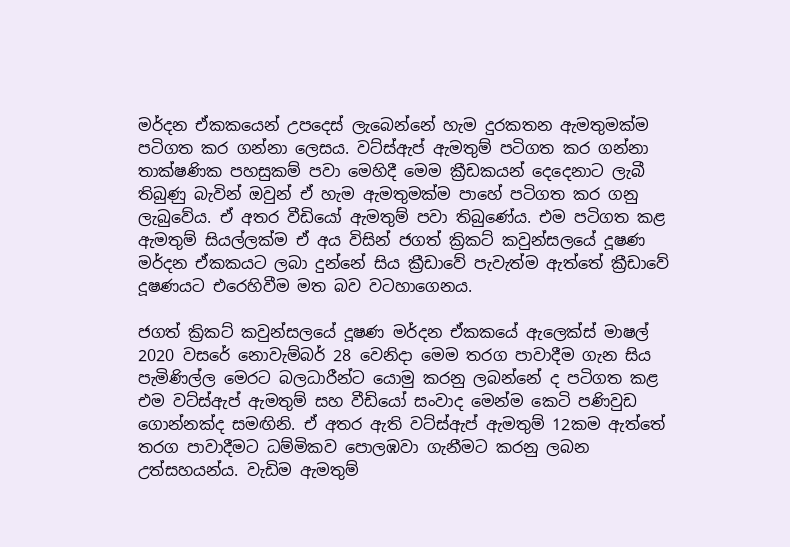මර්දන ඒකකයෙන් උපදෙස් ලැබෙන්නේ හැම දුරකතන ඇමතුමක්ම පටිගත කර ගන්නා ලෙසය. වට්ස්ඇප් ඇමතුම් පටිගත කර ගන්නා තාක්ෂණික පහසුකම් පවා මෙහිදී මෙම ක්‍රීඩකයන් දෙදෙනාට ලැබී තිබුණු බැවින් ඔවුන් ඒ හැම ඇමතුමක්ම පාහේ පටිගත කර ගනු ලැබුවේය. ඒ අතර වීඩියෝ ඇමතුම් පවා තිබුණේය. එම පටිගත කළ ඇමතුම් සියල්ලක්ම ඒ අය විසින් ජගත් ක්‍රිකට් කවුන්සලයේ දූෂණ මර්දන ඒකකයට ලබා දුන්නේ සිය ක්‍රීඩාවේ පැවැත්ම ඇත්තේ ක්‍රීඩාවේ දූෂණයට එරෙහිවීම මත බව වටහාගෙනය.

ජගත් ක්‍රිකට් කවුන්සලයේ දූෂණ මර්දන ඒකකයේ ඇලෙක්ස් මාෂල් 2020 වසරේ නොවැම්බර් 28 වෙනිදා මෙම තරග පාවාදීම ගැන සිය පැමිණිල්ල මෙරට බලධාරීන්ට යොමු කරනු ලබන්නේ ද පටිගත කළ එම වට්ස්ඇප් ඇමතුම් සහ වීඩියෝ සංවාද මෙන්ම කෙටි පණිවුඩ ගොන්නක්ද සමඟිනි. ඒ අතර ඇති වට්ස්ඇප් ඇමතුම් 12කම ඇත්තේ තරග පාවාදීමට ධම්මිකව පොලඹවා ගැනීමට කරනු ලබන උත්සහයන්ය. වැඩිම ඇමතුම්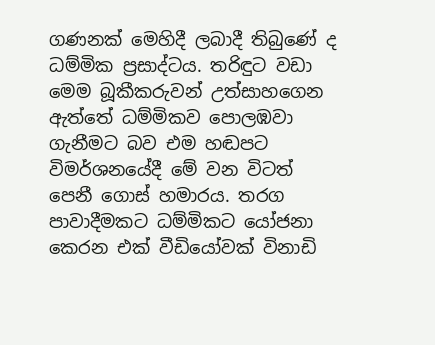ගණනක් මෙහිදී ලබාදී තිබුණේ ද ධම්මික ප්‍රසාද්ටය. තරිඳුට වඩා මෙම බූකීකරුවන් උත්සාහගෙන ඇත්තේ ධම්මිකව පොලඹවා ගැනීමට බව එම හඬපට විමර්ශනයේදී මේ වන විටත් පෙනී ගොස් හමාරය. තරග පාවාදීමකට ධම්මිකට යෝජනා ක‍ෙරන එක් වීඩියෝවක් විනාඩි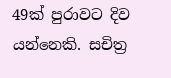49ක් පුරාවට දිව යන්නෙකි. සචිත්‍ර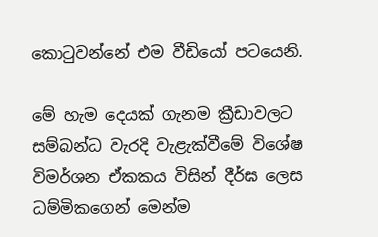කොටුවන්නේ එම වීඩියෝ පටයෙනි.

මේ හැම දෙයක් ගැනම ක්‍රීඩාවලට සම්බන්ධ වැරදි වැළැක්වීමේ විශේෂ විමර්ශන ඒකකය විසින් දීර්ඝ ලෙස ධම්මිකගෙන් මෙන්ම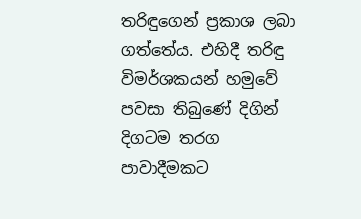තරිඳුගෙන් ප්‍රකාශ ලබා ගත්තේය. එහිදී තරිඳු විමර්ශකයන් හමුවේ පවසා තිබුණේ දිගින් දිගටම තරග පාවාදීමකට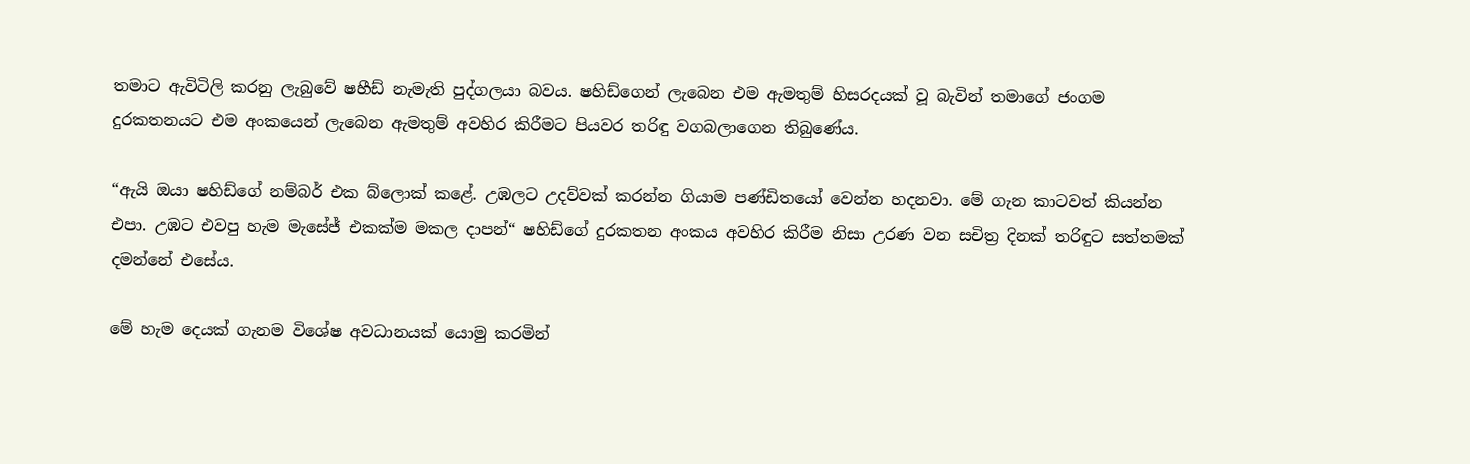තමාට ඇවිටිලි කරනු ලැබුවේ ෂහීඩ් නැමැති පුද්ගලයා බවය. ෂහිඩ්ගෙන් ලැබෙන එම ඇමතුම් හිසරදයක් වූ බැවින් තමාගේ ජංගම දුරකතනයට එම අංකයෙන් ලැබෙන ඇමතුම් අවහිර කිරීමට පියවර තරිඳු වගබලාගෙන තිබුණේය.

“ඇයි ඔයා ෂහිඩ්ගේ නම්බර් එක බ්ලොක් කළේ. උඹලට උදව්වක් කරන්න ගියාම පණ්ඩිතයෝ වෙන්න හදනවා. මේ ගැන කාටවත් කියන්න එපා. උඹට එවපු හැම මැසේජ් එකක්ම මකල දාපන්“ ෂහිඩ්ගේ දුරකතන අංකය අවහිර කිරීම නිසා උරණ වන සචිත්‍ර දිනක් තරිඳුට සත්තමක් දමන්නේ එසේය.

මේ හැම දෙයක් ගැනම විශේෂ අවධානයක් යොමු කරමින්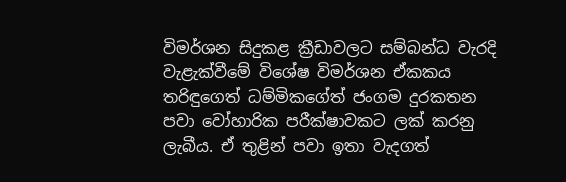විමර්ශන සිදුකළ ක්‍රීඩාවලට සම්බන්ධ වැරදි වැළැක්වීමේ විශේෂ විමර්ශන ඒකකය තරිඳුගෙත් ධම්මිකගේත් ජංගම දුරකතන පවා වෝහාරික පරීක්ෂාවකට ලක් කරනු ලැබීය. ඒ තුළින් පවා ඉතා වැදගත්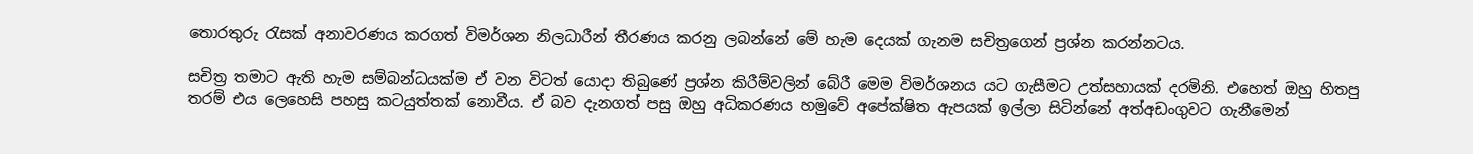තොරතුරු රැසක් අනාවරණය කරගත් විමර්ශන නිලධාරීන් තීරණය කරනු ලබන්නේ මේ හැම දෙයක් ගැනම සචිත්‍රගෙන් ප්‍රශ්න කරන්නටය.

සචිත්‍ර තමාට ඇති හැම සම්බන්ධයක්ම ඒ වන විටත් යොදා තිබුණේ ප්‍රශ්න කිරීම්වලින් බේරී මෙම විමර්ශනය යට ගැසීමට උත්සහායක් දරමිනි. එහෙත් ඔහු හිතපු තරම් එය ලෙහෙසි පහසු කටයුත්තක් නොවීය. ඒ බව දැනගත් පසු ඔහු අධිකරණය හමුවේ අපේක්ෂිත ඇපයක් ඉල්ලා සිටින්නේ අත්අඩංගුවට ගැනීමෙන්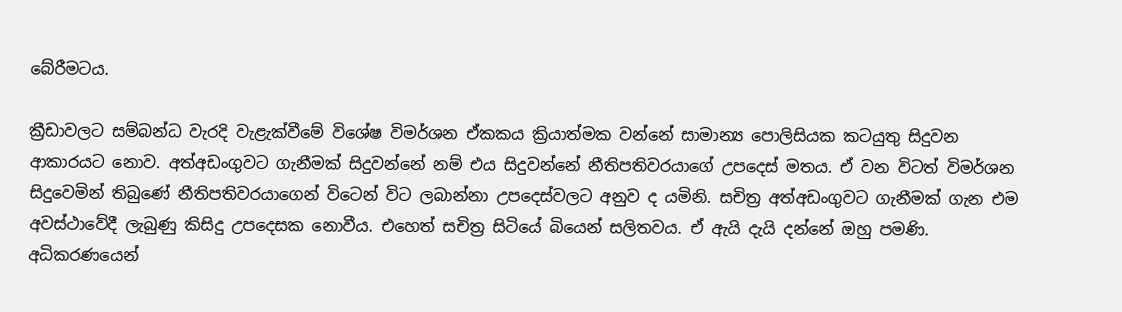බේරීමටය.

ක්‍රීඩාවලට සම්බන්ධ වැරදි වැළැක්වීමේ විශේෂ විමර්ශන ඒකකය ක්‍රියාත්මක වන්නේ සාමාන්‍ය පොලිසියක කටයුතු සිදුවන ආකාරයට නොව. අත්අඩංගුවට ගැනීමක් සිදුවන්නේ නම් එය සිදුවන්නේ නීතිපතිවරයාගේ උපදෙස් මතය. ඒ වන විටත් විමර්ශන සිදුවෙමින් තිබුණේ නීතිපතිවරයාගෙන් විටෙන් විට ලබාන්නා උපදෙස්වලට අනුව ද යමිනි. සචිත්‍ර අත්අඩංගුවට ගැනීමක් ගැන එම අවස්ථාවේදී ලැබුණු කිසිදු උපදෙසක නොවීය. එහෙත් සචිත්‍ර සිටියේ බියෙන් සලිතවය. ඒ ඇයි දැයි දන්නේ ඔහු පමණි. අධිකරණයෙන්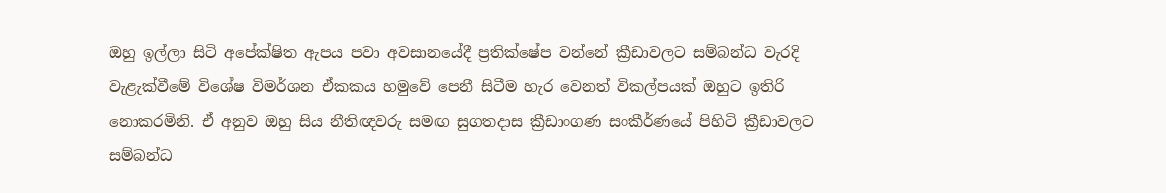ඔහු ඉල්ලා සිටි අපේක්ෂිත ඇපය පවා අවසානයේදී ප්‍රතික්ෂේප වන්නේ ක්‍රීඩාවලට සම්බන්ධ වැරදි වැළැක්වීමේ විශේෂ විමර්ශන ඒකකය හමුවේ පෙනී සිටීම හැර වෙනත් විකල්පයක් ඔහුට ඉතිරි නොකරමිනි. ඒ අනුව ඔහු සිය නීතිඥවරු සමඟ සුගතදාස ක්‍රීඩාංගණ සංකීර්ණයේ පිහිටි ක්‍රීඩාවලට සම්බන්ධ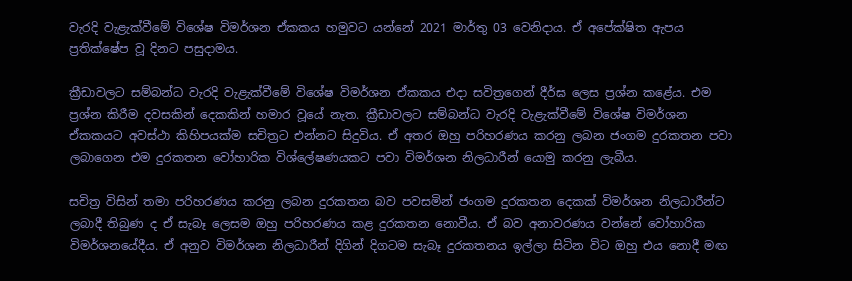වැරදි වැළැක්වීමේ විශේෂ විමර්ශන ඒකකය හමුවට යන්නේ 2021 මාර්තු 03 වෙනිදාය. ඒ අපේක්ෂිත ඇපය ප්‍රතික්ෂේප වූ දිනට පසුදාමය.

ක්‍රීඩාවලට සම්බන්ධ වැරදි වැළැක්වීමේ විශේෂ විමර්ශන ඒකකය එදා සවිත්‍රගෙන් දීර්ඝ ලෙස ප්‍රශ්න කළේය. එම ප්‍රශ්න කිරීම දවසකින් දෙකකින් හමාර වූයේ නැත. ක්‍රීඩාවලට සම්බන්ධ වැරදි වැළැක්වීමේ විශේෂ විමර්ශන ඒකකයට අවස්ථා කිහිපයක්ම සචිත්‍රට එන්නට සිදුවිය. ඒ අතර ඔහු පරිහරණය කරනු ලබන ජංගම දුරකතන පවා ලබාගෙන එම දුරකතන වෝහාරික විශ්ලේෂණයකට පවා විමර්ශන නිලධාරීන් යොමු කරනු ලැබීය.

සචිත්‍ර විසින් තමා පරිහරණය කරනු ලබන දුරකතන බව පවසමින් ජංගම දුරකතන දෙකක් විමර්ශන නිලධාරීන්ට ලබාදී තිබුණ ද ඒ සැබෑ ලෙසම ඔහු පරිහරණය කළ දුරකතන නොවීය. ඒ බව අනාවරණය වන්නේ වෝහාරික විමර්ශනයේදීය. ඒ අනුව විමර්ශන නිලධාරීන් දිගින් දිගටම සැබෑ දුරකතනය ඉල්ලා සිටින විට ඔහු එය නොදී මඟ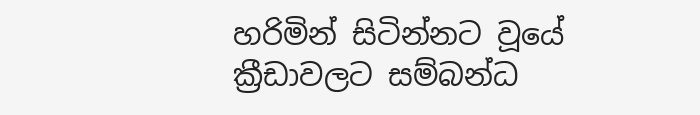හරිමින් සිටින්නට වූයේ ක්‍රීඩාවලට සම්බන්ධ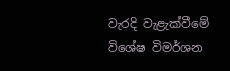වැරදි වැළැක්වීමේ විශේෂ විමර්ශන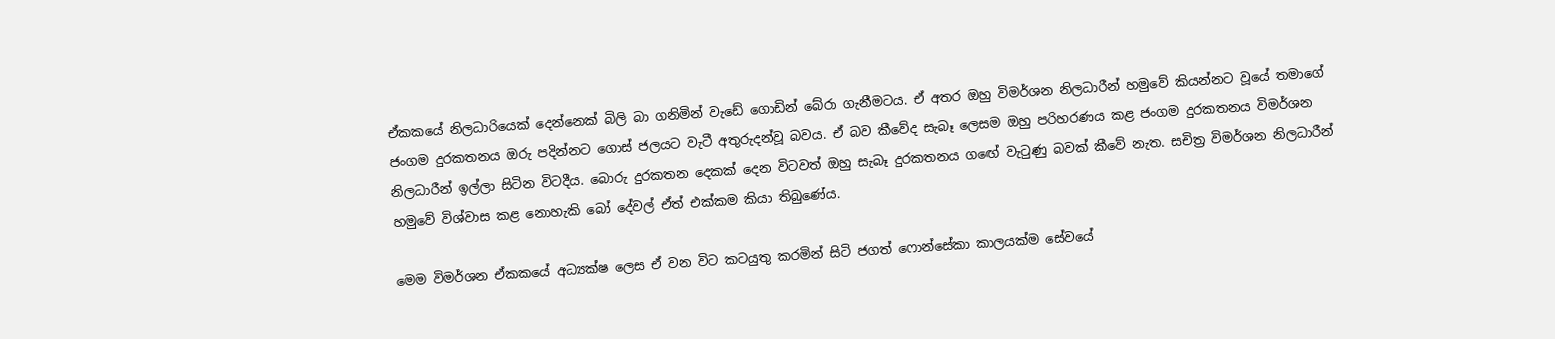ඒකකයේ නිලධාරියෙක් දෙන්නෙක් බිලි බා ගනිමින් වැඩේ ගොඩින් බේරා ගැනීමටය. ඒ අතර ඔහු විමර්ශන නිලධාරීන් හමුවේ කියන්නට වූයේ තමාගේ ජංගම දුරකතනය ඔරු පදින්නට ගොස් ජලයට වැටී අතුරුදන්වූ බවය. ඒ බව කීවේද සැබෑ ලෙසම ඔහු පරිහරණය කළ ජංගම දුරකතනය විමර්ශන නිලධාරීන් ඉල්ලා සිටින විටදීය. බොරු දුරකතන දෙකක් දෙන විටවත් ඔහු සැබෑ දුරකතනය ගඟේ වැටුණු බවක් කීවේ නැත. සචිත්‍ර විමර්ශන නිලධාරීන් හමුවේ විශ්වාස කළ නොහැකි බෝ දේවල් ඒත් එක්කම කියා තිබුණේය.

මෙම විමර්ශන ඒකකයේ අධ්‍යක්ෂ ලෙස ඒ වන විට කටයුතු කරමින් සිටි ජගත් ෆොන්සේකා කාලයක්ම සේවයේ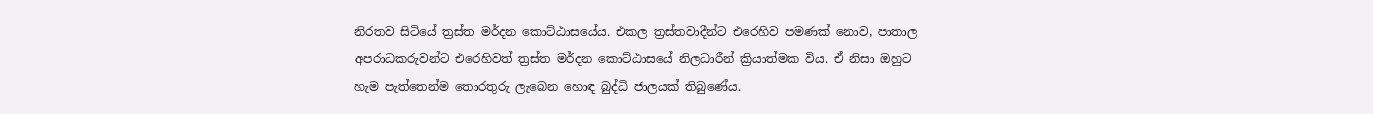නිරතව සිටියේ ත්‍රස්ත මර්දන කොට්ඨාසයේය. එකල ත්‍රස්තවාදීන්ට එරෙහිව පමණක් නොව, පාතාල අපරාධකරුවන්ට එරෙහිවත් ත්‍රස්ත මර්දන කොට්ඨාසයේ නිලධාරීන් ක්‍රියාත්මක විය. ඒ නිසා ඔහුට හැම පැත්තෙන්ම තොරතුරු ලැබෙන හොඳ බුද්ධි ජාලයක් තිබුණේය.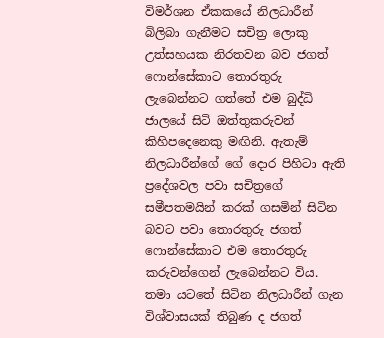විමර්ශන ඒකකයේ නිලධාරීන් බිලිබා ගැනීමට සචිත්‍ර ලොකු උත්සහයක නිරතවන බව ජගත් ෆොන්සේකාට තොරතුරු ලැබෙන්නට ගත්තේ එම බුද්ධි ජාලයේ සිටි ඔත්තුකරුවන් කිහිපදෙනෙකු මඟිනි. ඇතැම් නිලධාරීන්ගේ ගේ දොර පිහිටා ඇති ප්‍රදේශවල පවා සචිත්‍රගේ සමීපතමයින් කරක් ගසමින් සිටින බවට පවා තොරතුරු ජගත් ෆොන්සේකාට එම තොරතුරු කරුවන්ගෙන් ලැබෙන්නට විය. තමා යටතේ සිටින නිලධාරීන් ගැන විශ්වාසයක් තිබුණ ද ජගත්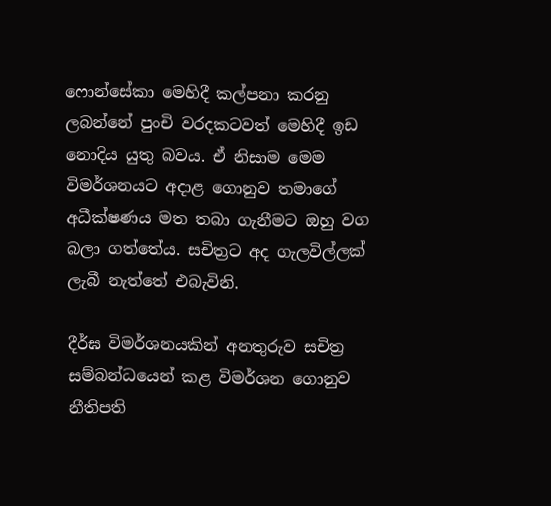ෆොන්සේකා මෙහිදී කල්පනා කරනු ලබන්නේ පුංචි වරදකටවත් මෙහිදී ඉඩ නොදිය යුතු බවය. ඒ නිසාම මෙම විමර්ශනයට අදාළ ගොනුව තමාගේ අධීක්ෂණය මත තබා ගැනීමට ඔහු වග බලා ගත්තේය. සචිත්‍රට අද ගැලවිල්ලක් ලැබී නැත්තේ එබැවිනි.

දීර්ඝ විමර්ශනයකින් අනතුරුව සචිත්‍ර සම්බන්ධයෙන් කළ විමර්ශන ගොනුව නීතිපති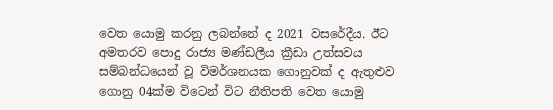වෙත යොමු කරනු ලබන්නේ ද 2021 වසරේදීය. ඊට අමතරව පොදු රාජ්‍ය මණ්ඩලීය ක්‍රීඩා උත්සවය සම්බන්ධයෙන් වූ විමර්ශනයක ගොනුවක් ද ඇතුළුව ගොනු 04ක්ම විටෙන් විට නීතිපති වෙත යොමු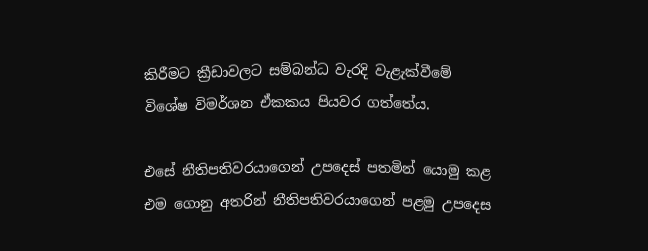කිරීමට ක්‍රීඩාවලට සම්බන්ධ වැරදි වැළැක්වීමේ විශේෂ විමර්ශන ඒකකය පියවර ගත්තේය.

එසේ නීතිපතිවරයාගෙන් උපදෙස් පතමින් යොමු කළ එම ගොනු අතරින් නීතිපතිවරයාගෙන් පළමු උපදෙස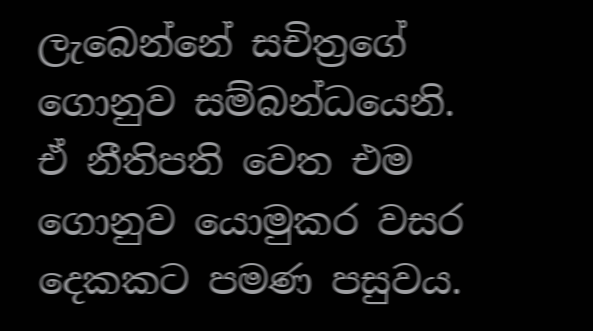ලැබෙන්නේ සචිත්‍රගේ ගොනුව සම්බන්ධයෙනි. ඒ නීතිපති වෙත එම ගොනුව යොමුකර වසර දෙකකට පමණ පසුවය.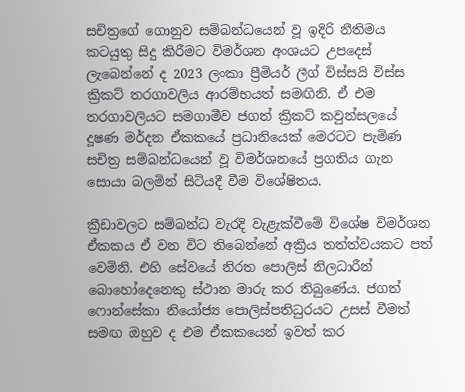සචිත්‍රගේ ගොනුව සම්බන්ධයෙන් වූ ඉදිරි නීතිමය කටයුතු සිදු කිරීමට විමර්ශන අංශයට උපදෙස් ලැබෙන්නේ ද 2023 ලංකා ප්‍රීමියර් ලීග් විස්සයි විස්ස ක්‍රිකට් තරගාවලිය ආරම්භයත් සමඟිනි. ඒ එම තරගාවලියට සමගාමීව ජගත් ක්‍රිකට් කවුන්සලයේ දූෂණ මර්දන ඒකකයේ ප්‍රධානියෙක් මෙරටට පැමිණ සචිත්‍ර සම්බන්ධයෙන් වූ විමර්ශනයේ ප්‍රගතිය ගැන සොයා බලමින් සිටියදී වීම විශේෂිතය.

ක්‍රීඩාවලට සම්බන්ධ වැරදි වැළැක්වීමේ විශේෂ විමර්ශන ඒකකය ඒ වන විට තිබෙන්නේ අක්‍රිය තත්ත්වයකට පත් වෙමිනි. එහි සේවයේ නිරත පොලිස් නිලධාරීන් බොහෝදෙනෙකු ස්ථාන මාරු කර තිබුණේය. ජගත් ෆොන්සේකා නියෝජ්‍ය පොලිස්පතිධුරයට උසස් වීමත් සමඟ ඔහුව ද එම ඒකකයෙන් ඉවත් කර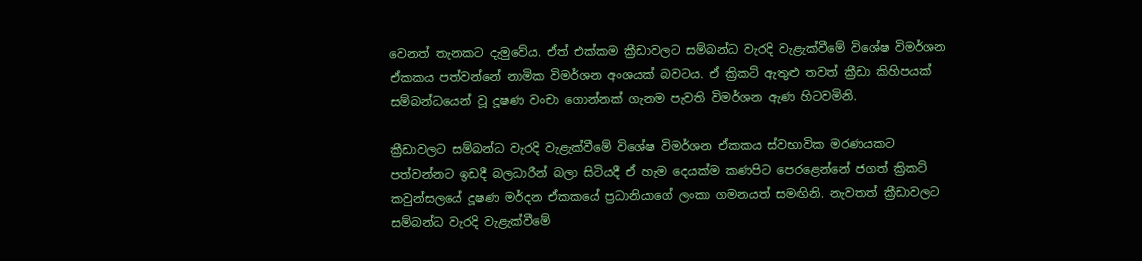වෙනත් තැනකට දැමුවේය. ඒත් එක්කම ක්‍රීඩාවලට සම්බන්ධ වැරදි වැළැක්වීමේ විශේෂ විමර්ශන ඒකකය පත්වන්නේ නාමික විමර්ශන අංශයක් බවටය. ඒ ක්‍රිකට් ඇතුළු තවත් ක්‍රීඩා කිහිපයක් සම්බන්ධයෙන් වූ දූෂණ වංචා ගොන්නක් ගැනම පැවති විමර්ශන ඇණ හිටවමිනි.

ක්‍රීඩාවලට සම්බන්ධ වැරදි වැළැක්වීමේ විශේෂ විමර්ශන ඒකකය ස්වභාවික මරණයකට පත්වන්නට ඉඩදී බලධාරීන් බලා සිටියදී ඒ හැම දෙයක්ම කණපිට පෙරළෙන්නේ ජගත් ක්‍රිකට් කවුන්සලයේ දූෂණ මර්දන ඒකකයේ ප්‍රධානියාගේ ලංකා ගමනයත් සමඟිනි. නැවතත් ක්‍රීඩාවලට සම්බන්ධ වැරදි වැළැක්වීමේ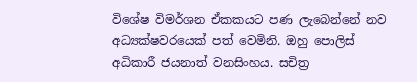විශේෂ විමර්ශන ඒකකයට පණ ලැබෙන්නේ නව අධ්‍යක්ෂවරයෙක් පත් වෙමිනි. ඔහු පොලිස් අධිකාරී ජයනාත් වනසිංහය. සචිත්‍ර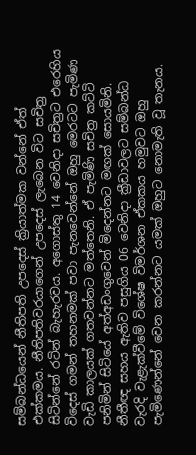සම්බන්ධයෙන් නීතිපති උපදෙස් ක්‍රියාත්මක වන්නේ ඒත් එක්කමය. නීතිපතිවරයාගෙන් උපදෙස් ලැබෙන විට සචිත්‍ර සිටින්නේ රටින් බැහැරවය. අගොස්තු 14 වෙනිදා සචිත්‍රට එරෙහිය විදෙස් ගමන් තහනමක් පවා පැනවෙන්නේ ඔහු මෙරටට පැමිණ වැඩි කාලයක් ගතවන්නට මත්තෙනි. ඒ පැමිණි සචිත්‍ර කට්ටි පනිමින් සිටියේ අත්අඩංගුවෙන් මිදෙන්නට මඟක් සොයමිනි. නීතීඥ සහය ඇතිව පසුගිය 06 වෙනිදා ක්‍රීඩාවලට සම්බන්ධ වැරදි වැළැක්වීමේ විශේෂ විමර්ශන ඒකකය හමුවට ඔහු පැමිණෙන්නේ වෙන කරන්නට යමක් ඔහුට නොමැති වූ තැනය.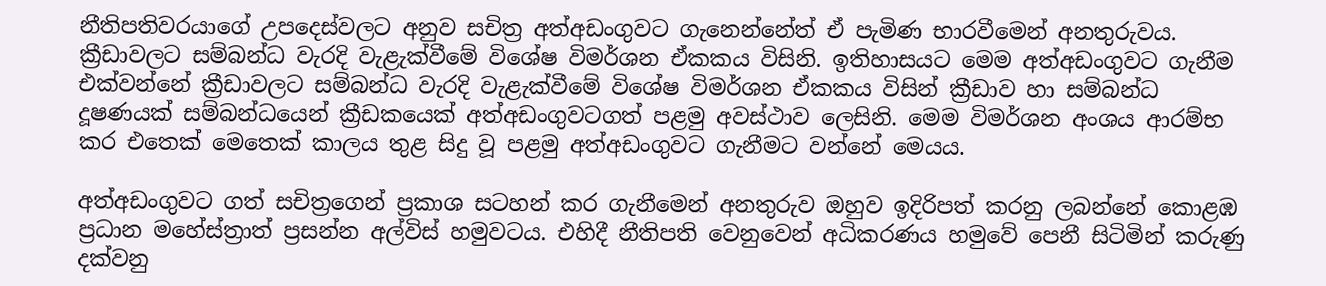නීතිපතිවරයාගේ උපදෙස්වලට අනුව සචිත්‍ර අත්අඩංගුවට ගැනෙන්නේත් ඒ පැමිණ භාරවීමෙන් අනතුරුවය. ක්‍රීඩාවලට සම්බන්ධ වැරදි වැළැක්වීමේ විශේෂ විමර්ශන ඒකකය විසිනි. ඉතිහාසයට මෙම අත්අඩංගුවට ගැනීම එක්වන්නේ ක්‍රීඩාවලට සම්බන්ධ වැරදි වැළැක්වීමේ විශේෂ විමර්ශන ඒකකය විසින් ක්‍රීඩාව හා සම්බන්ධ දූෂණයක් සම්බන්ධයෙන් ක්‍රීඩකයෙක් අත්අඩංගුවටගත් පළමු අවස්ථාව ලෙසිනි. මෙම විමර්ශන අංශය ආරම්භ කර එතෙක් මෙතෙක් කාලය තුළ සිදු වූ පළමු අත්අඩංගුවට ගැනීමට වන්නේ මෙයය.

අත්අඩංගුවට ගත් සචිත්‍රගෙන් ප්‍රකාශ සටහන් කර ගැනීමෙන් අනතුරුව ඔහුව ඉදිරිපත් කරනු ලබන්නේ කොළඹ ප්‍රධාන මහේස්ත්‍රාත් ප්‍රසන්න අල්විස් හමුවටය. එහිදී නීතිපති වෙනුවෙන් අධිකරණය හමුවේ පෙනී සිටිමින් කරුණු දක්වනු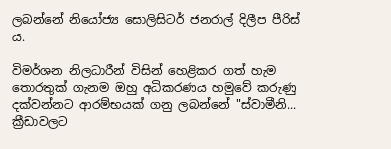ලබන්නේ නියෝජ්‍ය සොලිසිටර් ජනරාල් දිලීප පීරිස් ය.

විමර්ශන නිලධාරීන් විසින් හෙළිකර ගත් හැම තොරතුක් ගැනම ඔහු අධිකරණය හමුවේ කරුණු දක්වන්නට ආරම්භයක් ගනු ලබන්නේ "ස්වාමීනි... ක්‍රීඩාවලට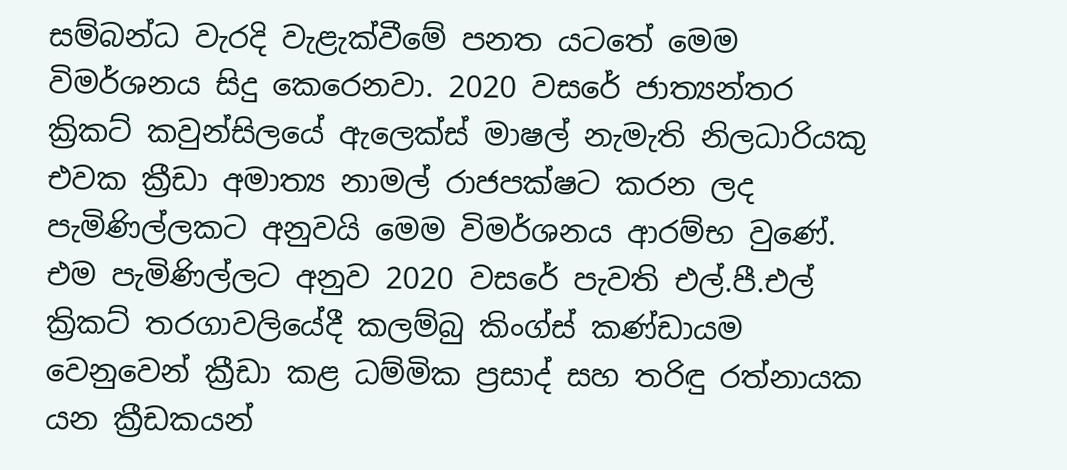සම්බන්ධ වැරදි වැළැක්වීමේ පනත යටතේ මෙම විමර්ශනය සිදු කෙරෙනවා. 2020 වසරේ ජාත්‍යන්තර ක්‍රිකට් කවුන්සිලයේ ඇලෙක්ස් මාෂල් නැමැති නිලධාරියකු එවක ක්‍රීඩා අමාත්‍ය නාමල් රාජපක්ෂට කරන ලද පැමිණිල්ලකට අනුවයි මෙම විමර්ශනය ආරම්භ වුණේ. එම පැමිණිල්ලට අනුව 2020 වසරේ පැවති එල්.පී.එල් ක්‍රිකට් තරගාවලියේදී කලම්බු කිංග්ස් කණ්ඩායම වෙනුවෙන් ක්‍රීඩා කළ ධම්මික ප්‍රසාද් සහ තරිඳු රත්නායක යන ක්‍රීඩකයන්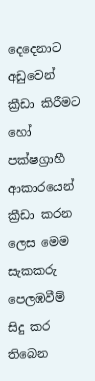දෙදෙනාට අඩුවෙන් ක්‍රීඩා කිරීමට හෝ පක්ෂග්‍රාහී ආකාරයෙන් ක්‍රීඩා කරන ලෙස මෙම සැකකරු පෙලඹවීම් සිදු කර තිබෙන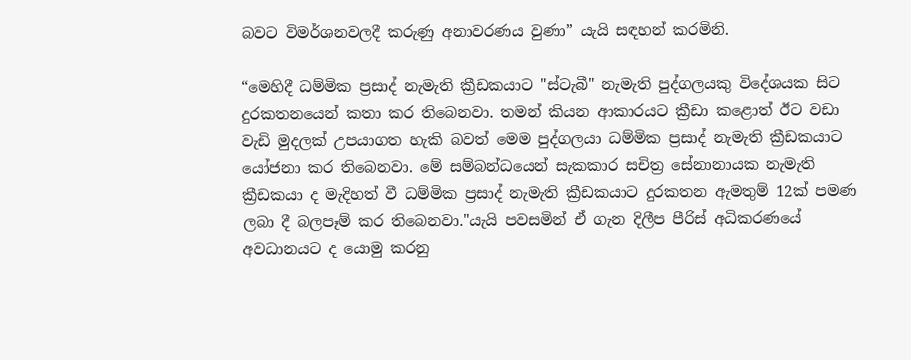බවට විමර්ශනවලදී කරුණු අනාවරණය වුණා” යැයි සඳහන් කරමිනි.

“මෙහිදී ධම්මික ප්‍රසාද් නැමැති ක්‍රීඩකයාට "ස්ටැබී" නැමැති පුද්ගලයකු විදේශයක සිට දුරකතනයෙන් කතා කර තිබෙනවා. තමන් කියන ආකාරයට ක්‍රීඩා කළොත් ඊට වඩා වැඩි මුදලක් උපයාගත හැකි බවත් මෙම පුද්ගලයා ධම්මික ප්‍රසාද් නැමැති ක්‍රීඩකයාට යෝජනා කර තිබෙනවා. මේ සම්බන්ධයෙන් සැකකාර සචිත්‍ර සේනානායක නැමැති ක්‍රීඩකයා ද මැදිහත් වී ධම්මික ප්‍රසාද් නැමැති ක්‍රීඩකයාට දුරකතන ඇමතුම් 12ක් පමණ ලබා දී බලපෑම් කර තිබෙනවා."යැයි පවසමින් ඒ ගැන දිලීප පීරිස් අධිකරණයේ අවධානයට ද යොමු කරනු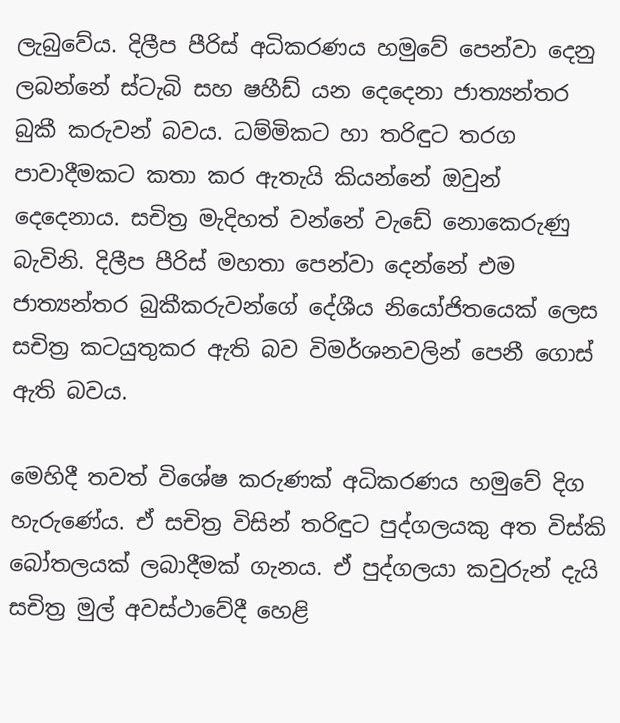ලැබුවේය. දිලීප පීරිස් අධිකරණය හමුවේ පෙන්වා දෙනු ලබන්නේ ස්ටැබි සහ ෂහීඩ් යන දෙදෙනා ජාත්‍යන්තර බුකී කරුවන් බවය. ධම්මිකට හා තරිඳුට තරග පාවාදීමකට කතා කර ඇතැයි කියන්නේ ඔවුන් දෙදෙනාය. සචිත්‍ර මැදිහත් වන්නේ වැඩේ නොකෙරුණු බැවිනි. දිලීප පීරිස් මහතා පෙන්වා දෙන්නේ එම ජාත්‍යන්තර බුකීකරුවන්ගේ දේශීය නියෝජිතයෙක් ලෙස සචිත්‍ර කටයුතුකර ඇති බව විමර්ශනවලින් පෙනී ගොස් ඇති බවය.

මෙහිදී තවත් විශේෂ කරුණක් අධිකරණය හමුවේ දිග හැරුණේය. ඒ සචිත්‍ර විසින් තරිඳුට පුද්ගලයකු අත විස්කි බෝතලයක් ලබාදීමක් ගැනය. ඒ පුද්ගලයා කවුරුන් දැයි සචිත්‍ර මුල් අවස්ථාවේදී හෙළි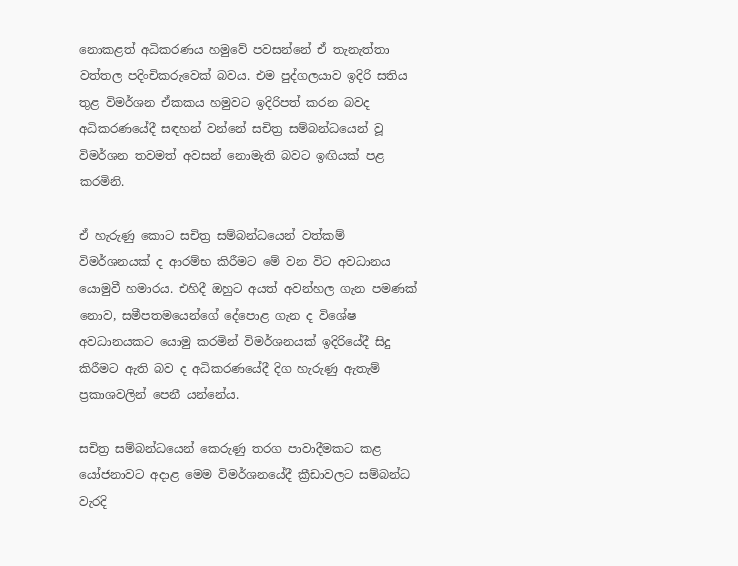නොකළත් අධිකරණය හමුවේ පවසන්නේ ඒ තැනැත්තා වත්තල පදිංචිකරුවෙක් බවය. එම පුද්ගලයාව ඉදිරි සතිය තුළ විමර්ශන ඒකකය හමුවට ඉදිරිපත් කරන බවද අධිකරණයේදී සඳහන් වන්නේ සචිත්‍ර සම්බන්ධයෙන් වූ විමර්ශන තවමත් අවසන් නොමැති බවට ඉඟියක් පළ කරමිනි.

ඒ හැරුණු කොට සචිත්‍ර සම්බන්ධයෙන් වත්කම් විමර්ශනයක් ද ආරම්භ කිරීමට මේ වන විට අවධානය යොමුවී හමාරය. එහිදී ඔහුට අයත් අවන්හල ගැන පමණක් නොව, සමීපතමයෙන්ගේ දේපොළ ගැන ද විශේෂ අවධානයකට යොමු කරමින් විමර්ශනයක් ඉදිරියේදී සිදු කිරීමට ඇති බව ද අධිකරණයේදී දිග හැරුණු ඇතැම් ප්‍රකාශවලින් පෙනී යන්නේය.

සචිත්‍ර සම්බන්ධයෙන් කෙරුණු තරග පාවාදීමකට කළ යෝජනාවට අදාළ මෙම විමර්ශනයේදී ක්‍රීඩාවලට සම්බන්ධ වැරදි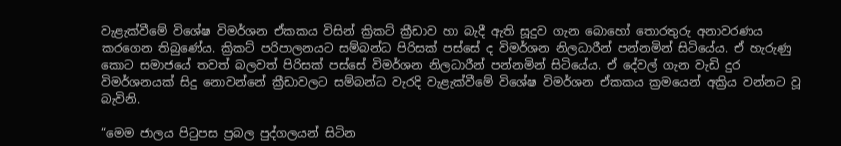වැළැක්වීමේ විශේෂ විමර්ශන ඒකකය විසින් ක්‍රිකට් ක්‍රීඩාව හා බැදී ඇති සූදුව ගැන බොහෝ තොරතුරු අනාවරණය කරගෙන තිබුණේය. ක්‍රිකට් පරිපාලනයට සම්බන්ධ පිරිසක් පස්සේ ද විමර්ශන නිලධාරීන් පන්නමින් සිටියේය. ඒ හැරුණු කොට සමාජයේ තවත් බලවත් පිරිසක් පස්සේ විමර්ශන නිලධාරීන් පන්නමින් සිටියේය. ඒ දේවල් ගැන වැඩි දුර විමර්ශනයක් සිදු නොවන්නේ ක්‍රීඩාවලට සම්බන්ධ වැරදි වැළැක්වීමේ විශේෂ විමර්ශන ඒකකය ක්‍රමයෙන් අක්‍රිය වන්නට වූ බැවිනි.

“මෙම ජාලය පිටුපස ප්‍රබල පුද්ගලයන් සිටින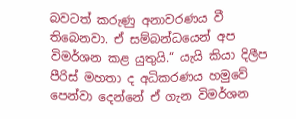බවටත් කරුණු අනාවරණය වී තිබෙනවා. ඒ සම්බන්ධයෙන් අප විමර්ශන කළ යුතුයි.“ යැයි කියා දිලීප පීරිස් මහතා ද අධිකරණය හමුවේ පෙන්වා දෙන්නේ ඒ ගැන විමර්ශන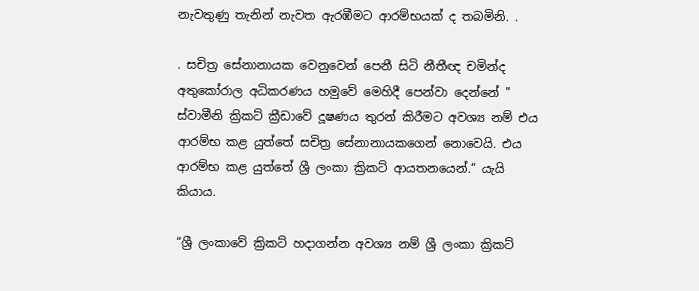නැවතුණු තැනින් නැවත ඇරඹීමට ආරම්භයක් ද තබමිනි. .

. සචිත්‍ර සේනානායක වෙනුවෙන් පෙනී සිටි නීතීඥ චමින්ද අතුකෝරාල අධිකරණය හමුවේ මෙහිදී පෙන්වා දෙන්නේ " ස්වාමීනි ක්‍රිකට් ක්‍රීඩාවේ දූෂණය තුරන් කිරීමට අවශ්‍ය නම් එය ආරම්භ කළ යුත්තේ සචිත්‍ර සේනානායකගෙන් නොවෙයි. එය ආරම්භ කළ යුත්තේ ශ්‍රී ලංකා ක්‍රිකට් ආයතනයෙන්.“ යැයි කියාය.

“ශ්‍රී ලංකාවේ ක්‍රිකට් හදාගන්න අවශ්‍ය නම් ශ්‍රී ලංකා ක්‍රිකට්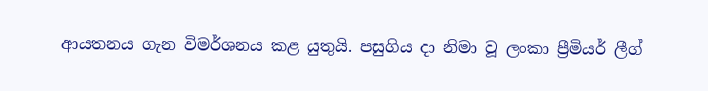ආයතනය ගැන විමර්ශනය කළ යුතුයි. පසුගිය දා නිමා වූ ලංකා ප්‍රීමියර් ලීග්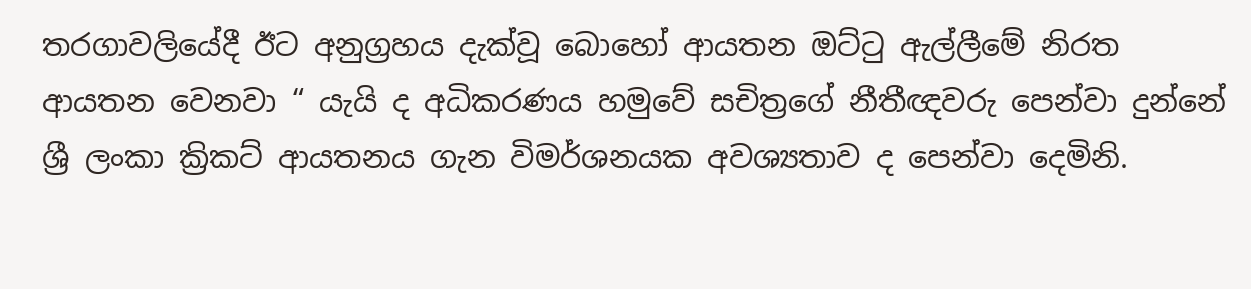තරගාවලියේදී ඊට අනුග්‍රහය දැක්වූ බොහෝ ආයතන ඔට්ටු ඇල්ලීමේ නිරත ආයතන වෙනවා “ යැයි ද අධිකරණය හමුවේ සචිත්‍රගේ නීතීඥවරු පෙන්වා දුන්නේ ශ්‍රී ලංකා ක්‍රිකට් ආයතනය ගැන විමර්ශනයක අවශ්‍යතාව ද පෙන්වා දෙමිනි.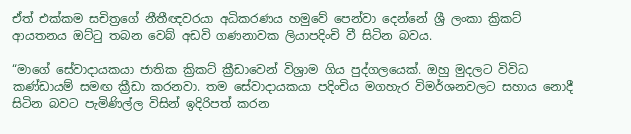ඒත් එක්කම සචිත්‍රගේ නීතීඥවරයා අධිකරණය හමුවේ පෙන්වා දෙන්නේ ශ්‍රී ලංකා ක්‍රිකට් ආයතනය ඔට්ටු තබන වෙබ් අඩවි ගණනාවක ලියාපදිංචි වී සිටින බවය.

“මාගේ සේවාදායකයා ජාතික ක්‍රිකට් ක්‍රීඩාවෙන් විශ්‍රාම ගිය පුද්ගලයෙක්. ඔහු මුදලට විවිධ කණ්ඩායම් සමඟ ක්‍රීඩා කරනවා. තම සේවාදායකයා පදිංචිය මගහැර විමර්ශනවලට සහාය නොදී සිටින බවට පැමිණිල්ල විසින් ඉදිරිපත් කරන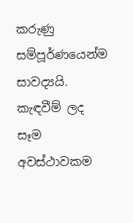කරුණු සම්පූර්ණයෙන්ම සාවද්‍යයි. කැඳවීම් ලද සෑම අවස්ථාවකම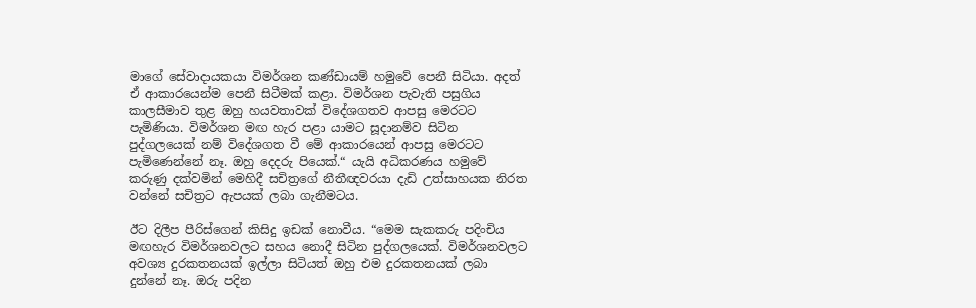මාගේ සේවාදායකයා විමර්ශන කණ්ඩායම් හමුවේ පෙනී සිටියා. අදත් ඒ ආකාරයෙන්ම පෙනී සිටීමක් කළා. විමර්ශන පැවැති පසුගිය කාලසීමාව තුළ ඔහු හයවතාවක් විදේශගතව ආපසු මෙරටට පැමිණියා. විමර්ශන මඟ හැර පළා යාමට සූදානම්ව සිටින පුද්ගලයෙක් නම් විදේශගත වී මේ ආකාරයෙන් ආපසු මෙරටට පැමිණෙන්නේ නෑ. ඔහු දෙදරු පියෙක්.“ යැයි අධිකරණය හමුවේ කරුණු දක්වමින් මෙහිදී සචිත්‍රගේ නීතීඥවරයා දැඩි උත්සාහයක නිරත වන්නේ සචිත්‍රට ඇපයක් ලබා ගැනීමටය.

ඊට දිලීප පීරිස්ගෙන් කිසිදු ඉඩක් නොවීය. “මෙම සැකකරු පදිංචිය මඟහැර විමර්ශනවලට සහය නොදී සිටින පුද්ගලයෙක්. විමර්ශනවලට අවශ්‍ය දුරකතනයක් ඉල්ලා සිටියත් ඔහු එම දුරකතනයක් ලබා දුන්නේ නෑ. ඔරු පදින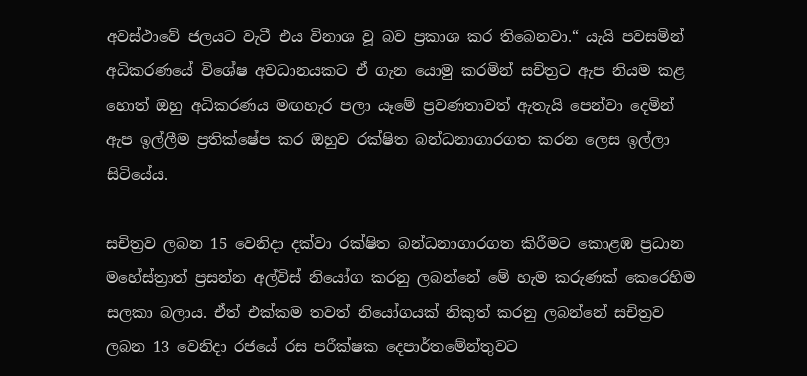අවස්ථාවේ ජලයට වැටී එය විනාශ වූ බව ප්‍රකාශ කර තිබෙනවා.“ යැයි පවසමින් අධිකරණයේ විශේෂ අවධානයකට ඒ ගැන යොමු කරමින් සචිත්‍රට ඇප නියම කළ හොත් ඔහු අධිකරණය මඟහැර පලා යෑමේ ප්‍රවණතාවත් ඇතැයි පෙන්වා දෙමින් ඇප ඉල්ලීම ප්‍රතික්ෂේප කර ඔහුව රක්ෂිත බන්ධනාගාරගත කරන ලෙස ඉල්ලා සිටියේය.

සචිත්‍රව ලබන 15 වෙනිදා දක්වා රක්ෂිත බන්ධනාගාරගත කිරීමට කොළඹ ප්‍රධාන මහේස්ත්‍රාත් ප්‍රසන්න අල්විස් නියෝග කරනු ලබන්නේ මේ හැම කරුණක් කෙරෙහිම සලකා බලාය. ඒත් එක්කම තවත් නියෝගයක් නිකුත් කරනු ලබන්නේ සචිත්‍රව ලබන 13 වෙනිදා රජයේ රස පරීක්ෂක දෙපාර්තමේන්තුවට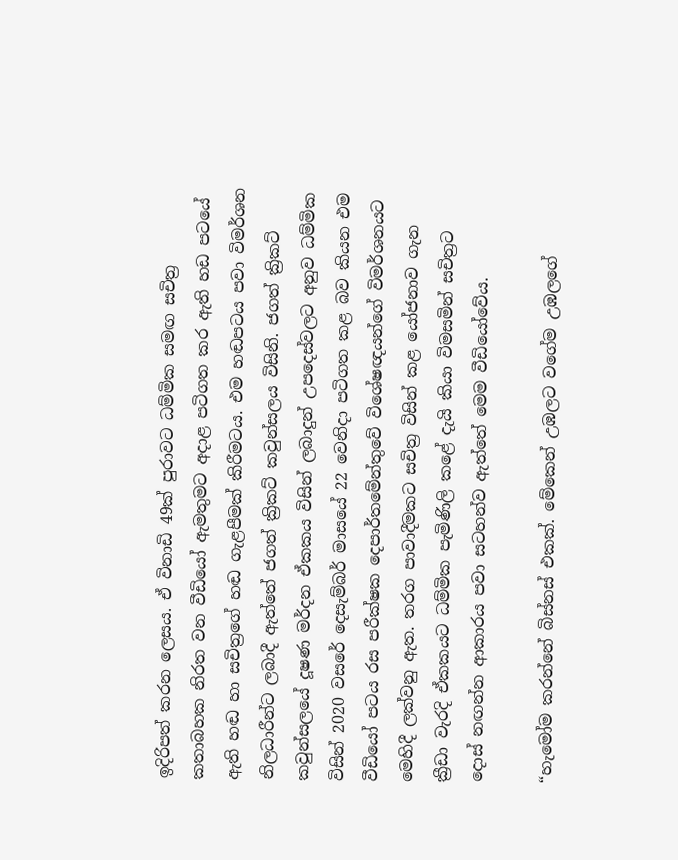ඉදිරිපත් කරන ලෙසය. ඒ විනාඩි 49ක් පුරාවට ධම්මික සමඟ සචිත්‍ර කතාබහක නිරත වන වීඩියෝ ඇමතුමට අදාළ පටිගත කර ඇති හඩ පටයේ ඇති හඬ හා සචිත්‍රගේ හඬ ගැළපීමක් කිරීමටය. එම හඬපටය පවා විමර්ශන නිලධාරීන්ට ලබාදී ඇත්තේ ජගත් ක්‍රිකට් කවුන්සලය විසිනි. ජගත් ක්‍රිකට් කවුන්සලයේ දූෂණ මර්දන ඒකකය විසින් ලබාදුන් උපදෙස්වලට අනුව ධම්මික විසින් 2020 වසරේ දෙසැම්බර් මාසයේ 22 වෙනිදා පටිගත කළ බව කියන එම වීඩියෝ පටය රස පරීක්ෂක දෙපාර්තමේන්තුවේ විශේෂඥයන්ගේ විමර්ශනයට මෙහිදී ලක්වනු ඇත. තරග පාවාදීමකට සචිත්‍ර විසින් කළ යෝජනාව ගැන ක්‍රීඩා වැරදි ඒකකයට ධම්මික පැමිණිලි කළේ දැයි කියා විමසමින් සචිත්‍රට දොස් නඟන්න ආකාරය පවා සටහන්ව ඇත්තේ මෙම වීඩියෝවේය.

“හැමෝම කරන්නේ බිස්නස් එකක්. මේකෙන් උඹලට වගේම උඹලගේ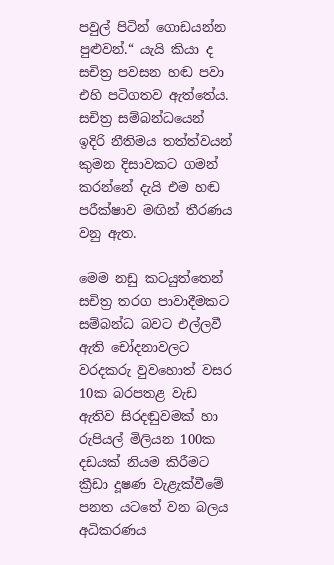පවුල් පිටින් ගොඩයන්න පුළුවන්.“ යැයි කියා ද සචිත්‍ර පවසන හඬ පවා එහි පටිගතව ඇත්තේය. සචිත්‍ර සම්බන්ධයෙන් ඉදිරි නීතිමය තත්ත්වයන් කුමන දිසාවකට ගමන් කරන්නේ දැයි එම හඬ පරීක්ෂාව මඟින් තීරණය වනු ඇත.

මෙම නඩු කටයුත්තෙන් සචිත්‍ර තරග පාවාදීමකට සම්බන්ධ බවට එල්ලවී ඇති චෝදනාවලට වරදකරු වුවහොත් වසර 10ක බරපතළ වැඩ ඇතිව සිරදඬුවමක් හා රුපියල් මිලියන 100ක දඩයක් නියම කිරීමට ක්‍රීඩා දූෂණ වැළැක්වීමේ පනත යටතේ වන බලය අධිකරණය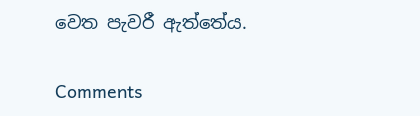වෙත පැවරී ඇත්තේය.

Comments